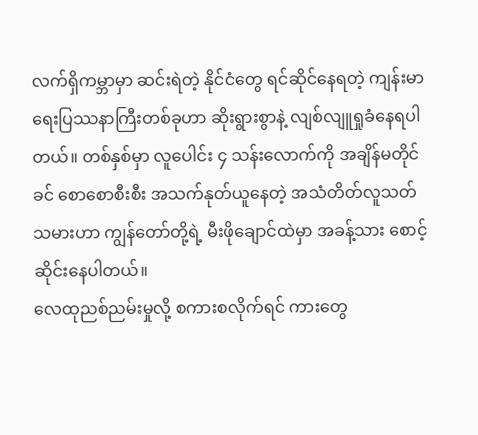လက်ရှိကမ္ဘာမှာ ဆင်းရဲတဲ့ နိုင်ငံတွေ ရင်ဆိုင်နေရတဲ့ ကျန်းမာရေးပြဿနာကြီးတစ်ခုဟာ ဆိုးရွားစွာနဲ့ လျစ်လျူရှုခံနေရပါတယ်။ တစ်နှစ်မှာ လူပေါင်း ၄ သန်းလောက်ကို အချိန်မတိုင်ခင် စောစောစီးစီး အသက်နုတ်ယူနေတဲ့ အသံတိတ်လူသတ်သမားဟာ ကျွန်တော်တို့ရဲ့ မီးဖိုချောင်ထဲမှာ အခန့်သား စောင့်ဆိုင်းနေပါတယ်။
လေထုညစ်ညမ်းမှုလို့ စကားစလိုက်ရင် ကားတွေ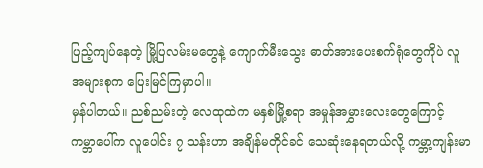ပြည့်ကျပ်နေတဲ့ မြို့ပြလမ်းမတွေနဲ့ ကျောက်မီးသွေး ဓာတ်အားပေးစက်ရုံတွေကိုပဲ လူအများစုက ပြေးမြင်ကြမှာပါ။
မှန်ပါတယ်။ ညစ်ညမ်းတဲ့ လေထုထဲက မနှစ်မြို့စရာ အမှုန်အမွှားလေးတွေကြောင့် ကမ္ဘာပေါ်က လူပေါင်း ၇ သန်းဟာ အချိန်မတိုင်ခင် သေဆုံးနေရတယ်လို့ ကမ္ဘာ့ကျန်းမာ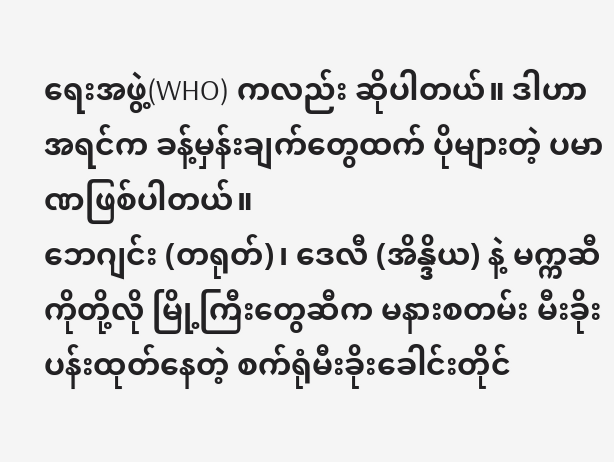ရေးအဖွဲ့(WHO) ကလည်း ဆိုပါတယ်။ ဒါဟာ အရင်က ခန့်မှန်းချက်တွေထက် ပိုများတဲ့ ပမာဏဖြစ်ပါတယ်။
ဘေဂျင်း (တရုတ်)၊ ဒေလီ (အိန္ဒိယ) နဲ့ မက္ကဆီကိုတို့လို မြို့ကြီးတွေဆီက မနားစတမ်း မီးခိုးပန်းထုတ်နေတဲ့ စက်ရုံမီးခိုးခေါင်းတိုင်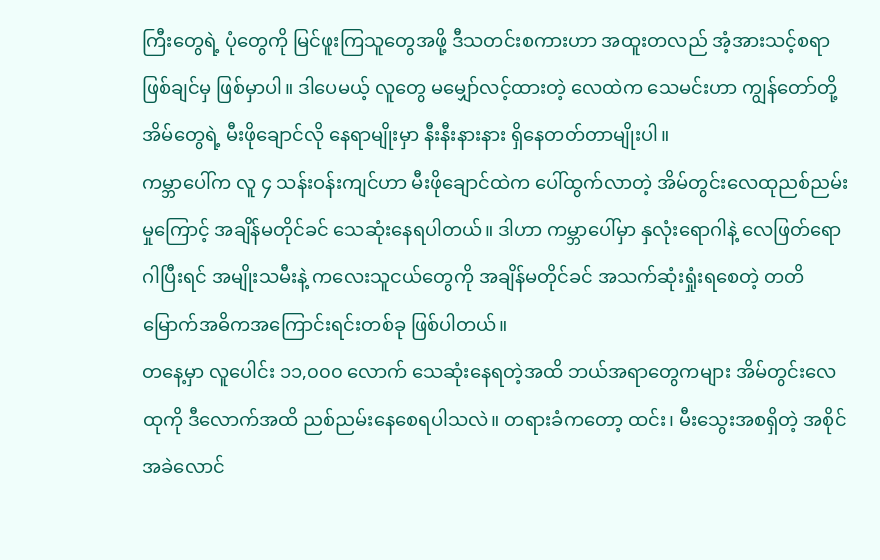ကြီးတွေရဲ့ ပုံတွေကို မြင်ဖူးကြသူတွေအဖို့ ဒီသတင်းစကားဟာ အထူးတလည် အံ့အားသင့်စရာ ဖြစ်ချင်မှ ဖြစ်မှာပါ။ ဒါပေမယ့် လူတွေ မမျှော်လင့်ထားတဲ့ လေထဲက သေမင်းဟာ ကျွန်တော်တို့ အိမ်တွေရဲ့ မီးဖိုချောင်လို နေရာမျိုးမှာ နီးနီးနားနား ရှိနေတတ်တာမျိုးပါ။
ကမ္ဘာပေါ်က လူ ၄ သန်းဝန်းကျင်ဟာ မီးဖိုချောင်ထဲက ပေါ်ထွက်လာတဲ့ အိမ်တွင်းလေထုညစ်ညမ်းမှုကြောင့် အချိန်မတိုင်ခင် သေဆုံးနေရပါတယ်။ ဒါဟာ ကမ္ဘာပေါ်မှာ နှလုံးရောဂါနဲ့ လေဖြတ်ရောဂါပြီးရင် အမျိုးသမီးနဲ့ ကလေးသူငယ်တွေကို အချိန်မတိုင်ခင် အသက်ဆုံးရှုံးရစေတဲ့ တတိမြောက်အဓိကအကြောင်းရင်းတစ်ခု ဖြစ်ပါတယ်။
တနေ့မှာ လူပေါင်း ၁၁,၀၀၀ လောက် သေဆုံးနေရတဲ့အထိ ဘယ်အရာတွေကများ အိမ်တွင်းလေထုကို ဒီလောက်အထိ ညစ်ညမ်းနေစေရပါသလဲ။ တရားခံကတော့ ထင်း၊ မီးသွေးအစရှိတဲ့ အစိုင်အခဲလောင်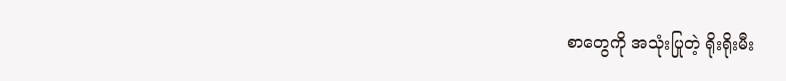စာတွေကို အသုံးပြုတဲ့ ရိုးရိုးမီး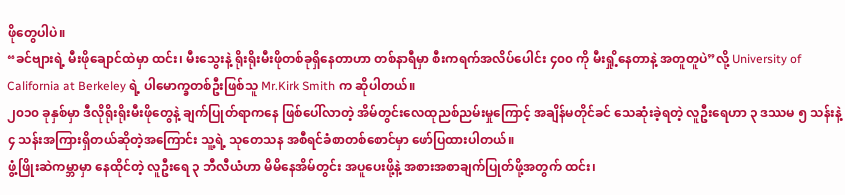ဖိုတွေပါပဲ။
“ခင်ဗျားရဲ့ မီးဖိုချောင်ထဲမှာ ထင်း၊ မီးသွေးနဲ့ ရိုးရိုးမီးဖိုတစ်ခုရှိနေတာဟာ တစ်နာရီမှာ စီးကရက်အလိပ်ပေါင်း ၄၀၀ ကို မီးရှို့နေတာနဲ့ အတူတူပဲ”လို့ University of California at Berkeley ရဲ့ ပါမောက္ခတစ်ဦးဖြစ်သူ Mr.Kirk Smith က ဆိုပါတယ်။
၂၀၁၀ ခုနှစ်မှာ ဒီလိုရိုးရိုးမီးဖိုတွေနဲ့ ချက်ပြုတ်ရာကနေ ဖြစ်ပေါ်လာတဲ့ အိမ်တွင်းလေထုညစ်ညမ်းမှုကြောင့် အချိန်မတိုင်ခင် သေဆုံးခဲ့ရတဲ့ လူဦးရေဟာ ၃ ဒဿမ ၅ သန်းနဲ့ ၄ သန်းအကြားရှိတယ်ဆိုတဲ့အကြောင်း သူ့ရဲ့ သုတေသန အစီရင်ခံစာတစ်စောင်မှာ ဖော်ပြထားပါတယ်။
ဖွံ့ဖြိုးဆဲကမ္ဘာမှာ နေထိုင်တဲ့ လူဦးရေ ၃ ဘီလီယံဟာ မိမိနေအိမ်တွင်း အပူပေးဖို့နဲ့ အစားအစာချက်ပြုတ်ဖို့အတွက် ထင်း၊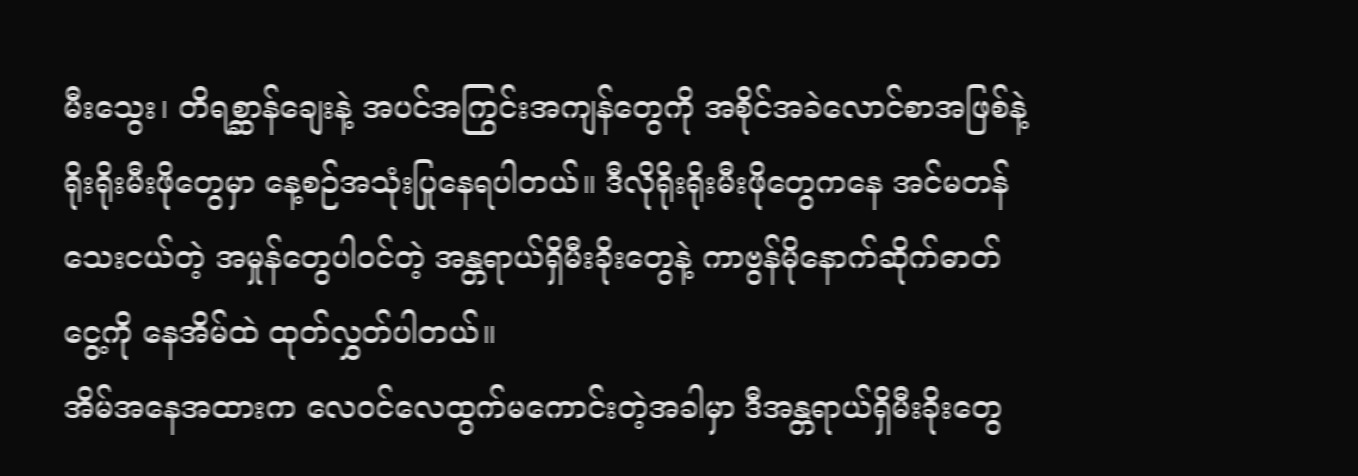မီးသွေး၊ တိရစ္ဆာန်ချေးနဲ့ အပင်အကြွင်းအကျန်တွေကို အစိုင်အခဲလောင်စာအဖြစ်နဲ့ ရိုးရိုးမီးဖိုတွေမှာ နေ့စဉ်အသုံးပြုနေရပါတယ်။ ဒီလိုရိုးရိုးမီးဖိုတွေကနေ အင်မတန်သေးငယ်တဲ့ အမှုန်တွေပါဝင်တဲ့ အန္တရာယ်ရှိမီးခိုးတွေနဲ့ ကာဗွန်မိုနောက်ဆိုက်ဓာတ်ငွေ့ကို နေအိမ်ထဲ ထုတ်လွှတ်ပါတယ်။
အိမ်အနေအထားက လေဝင်လေထွက်မကောင်းတဲ့အခါမှာ ဒီအန္တရာယ်ရှိမီးခိုးတွေ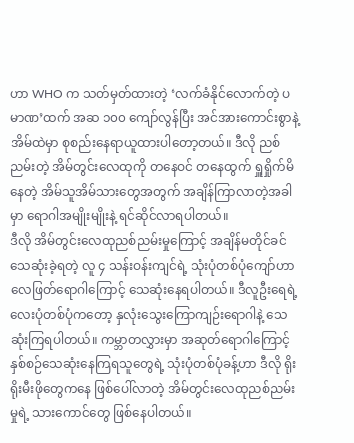ဟာ WHO က သတ်မှတ်ထားတဲ့ ‘လက်ခံနိုင်လောက်တဲ့ ပမာဏ’ထက် အဆ ၁၀၀ ကျော်လွန်ပြီး အင်အားကောင်းစွာနဲ့ အိမ်ထဲမှာ စုစည်းနေရာယူထားပါတော့တယ်။ ဒီလို ညစ်ညမ်းတဲ့ အိမ်တွင်းလေထုကို တနေဝင် တနေထွက် ရှူရှိုက်မိနေတဲ့ အိမ်သူအိမ်သားတွေအတွက် အချိန်ကြာလာတဲ့အခါမှာ ရောဂါအမျိုးမျိုးနဲ့ ရင်ဆိုင်လာရပါတယ်။
ဒီလို အိမ်တွင်းလေထုညစ်ညမ်းမှုကြောင့် အချိန်မတိုင်ခင် သေဆုံးခဲ့ရတဲ့ လူ ၄ သန်းဝန်းကျင်ရဲ့ သုံးပုံတစ်ပုံကျော်ဟာ လေဖြတ်ရောဂါကြောင့် သေဆုံးနေရပါတယ်။ ဒီလူဦးရေရဲ့ လေးပုံတစ်ပုံကတော့ နှလုံးသွေးကြောကျဉ်းရောဂါနဲ့ သေဆုံးကြရပါတယ်။ ကမ္ဘာတလွှားမှာ အဆုတ်ရောဂါကြောင့် နှစ်စဉ်သေဆုံးနေကြရသူတွေရဲ့ သုံးပုံတစ်ပုံခန့်ဟာ ဒီလို ရိုးရိုးမီးဖိုတွေကနေ ဖြစ်ပေါ်လာတဲ့ အိမ်တွင်းလေထုညစ်ညမ်းမှုရဲ့ သားကောင်တွေ ဖြစ်နေပါတယ်။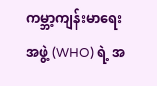ကမ္ဘာ့ကျန်းမာရေးအဖွဲ့ (WHO) ရဲ့ အ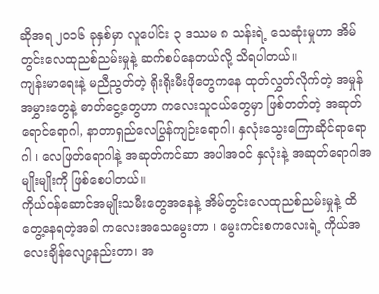ဆိုအရ ၂၀၁၆ ခုနှစ်မှာ လူပေါင်း ၃ ဒဿမ ၈ သန်းရဲ့ သေဆုံးမှုဟာ အိမ်တွင်းလေထုညစ်ညမ်းမှုနဲ့ ဆက်စပ်နေတယ်လို့ သိရပါတယ်။
ကျန်းမာရေးနဲ့ မညီညွတ်တဲ့ ရိုးရိုးမီးဖိုတွေကနေ ထုတ်လွှတ်လိုက်တဲ့ အမှုန်အမွှားတွေနဲ့ ဓာတ်ငွေ့တွေဟာ ကလေးသူငယ်တွေမှာ ဖြစ်တတ်တဲ့ အဆုတ်ရောင်ရောဂါ, နာတာရှည်လေပြွန်ကျဉ်းရောဂါ၊ နှလုံးသွေးကြောဆိုင်ရာရောဂါ ၊ လေဖြတ်ရောဂါနဲ့ အဆုတ်ကင်ဆာ အပါအဝင် နှလုံးနဲ့ အဆုတ်ရောဂါအမျိုးမျိုးကို ဖြစ်စေပါတယ်။
ကိုယ်ဝန်ဆောင်အမျိုးသမီးတွေအနေနဲ့ အိမ်တွင်းလေထုညစ်ညမ်းမှုနဲ့ ထိတွေ့နေရတဲ့အခါ ကလေးအသေမွေးတာ ၊ မွေးကင်းစကလေးရဲ့ ကိုယ်အလေးချိန်လျော့နည်းတာ၊ အ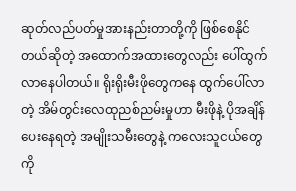ဆုတ်လည်ပတ်မှုအားနည်းတာတို့ကို ဖြစ်စေနိုင်တယ်ဆိုတဲ့ အထောက်အထားတွေလည်း ပေါ်ထွက်လာနေပါတယ်။ ရိုးရိုးမီးဖိုတွေကနေ ထွက်ပေါ်လာတဲ့ အိမ်တွင်းလေထုညစ်ညမ်းမှုဟာ မီးဖိုနဲ့ ပိုအချိန်ပေးနေရတဲ့ အမျိုးသမီးတွေနဲ့ ကလေးသူငယ်တွေကို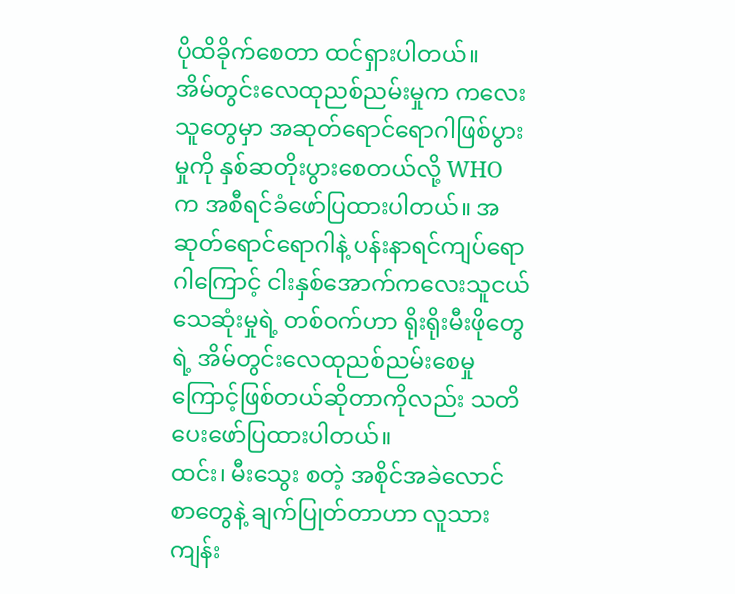ပိုထိခိုက်စေတာ ထင်ရှားပါတယ်။
အိမ်တွင်းလေထုညစ်ညမ်းမှုက ကလေးသူတွေမှာ အဆုတ်ရောင်ရောဂါဖြစ်ပွားမှုကို နှစ်ဆတိုးပွားစေတယ်လို့ WHO က အစီရင်ခံဖော်ပြထားပါတယ်။ အဆုတ်ရောင်ရောဂါနဲ့ ပန်းနာရင်ကျပ်ရောဂါကြောင့် ငါးနှစ်အောက်ကလေးသူငယ်သေဆုံးမှုရဲ့ တစ်ဝက်ဟာ ရိုးရိုးမီးဖိုတွေရဲ့ အိမ်တွင်းလေထုညစ်ညမ်းစေမှုကြောင့်ဖြစ်တယ်ဆိုတာကိုလည်း သတိပေးဖော်ပြထားပါတယ်။
ထင်း၊ မီးသွေး စတဲ့ အစိုင်အခဲလောင်စာတွေနဲ့ ချက်ပြုတ်တာဟာ လူသားကျန်း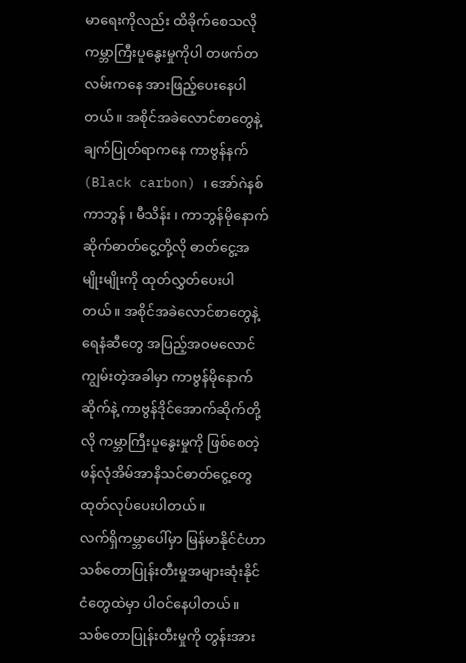မာရေးကိုလည်း ထိခိုက်စေသလို ကမ္ဘာကြီးပူနွေးမှုကိုပါ တဖက်တလမ်းကနေ အားဖြည့်ပေးနေပါတယ်။ အစိုင်အခဲလောင်စာတွေနဲ့ ချက်ပြုတ်ရာကနေ ကာဗွန်နက်(Black carbon) ၊ အော်ဂဲနစ်ကာဘွန် ၊ မီသိန်း ၊ ကာဘွန်မိုနောက်ဆိုက်ဓာတ်ငွေ့တို့လို ဓာတ်ငွေ့အမျိုးမျိုးကို ထုတ်လွှတ်ပေးပါတယ်။ အစိုင်အခဲလောင်စာတွေနဲ့ ရေနံဆီတွေ အပြည့်အဝမလောင်ကျွမ်းတဲ့အခါမှာ ကာဗွန်မိုနောက်ဆိုက်နဲ့ ကာဗွန်ဒိုင်အောက်ဆိုက်တို့လို ကမ္ဘာကြီးပူနွေးမှုကို ဖြစ်စေတဲ့ ဖန်လုံအိမ်အာနိသင်ဓာတ်ငွေ့တွေ ထုတ်လုပ်ပေးပါတယ်။
လက်ရှိကမ္ဘာပေါ်မှာ မြန်မာနိုင်ငံဟာ သစ်တောပြုန်းတီးမှုအများဆုံးနိုင်ငံတွေထဲမှာ ပါဝင်နေပါတယ်။ သစ်တောပြုန်းတီးမှုကို တွန်းအား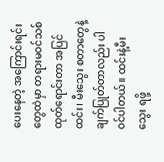ပေးနေတဲ့ အကြောင်းရင်းတွေထဲမှာ တရားမဝင်သစ်ထုတ်ရောင်းတာ အပြင် ထင်း၊ မီးသွေး စတာတွေနဲ့ ချက်ပြုတ်တာလည်း ပါဝင်ပါတယ်။ ထင်းနဲ့မီးသွေး ရဖို့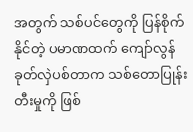အတွက် သစ်ပင်တွေကို ပြန်စိုက်နိုင်တဲ့ ပမာဏထက် ကျော်လွန်ခုတ်လှဲပစ်တာက သစ်တောပြုန်းတီးမှုကို ဖြစ်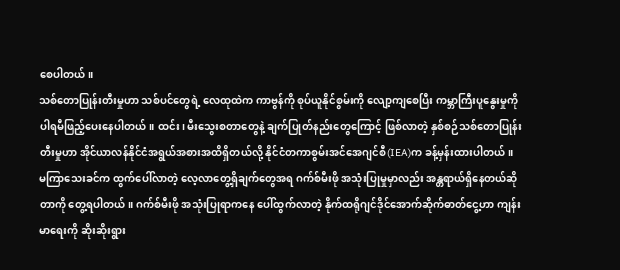စေပါတယ်။
သစ်တောပြုန်းတီးမှုဟာ သစ်ပင်တွေရဲ့ လေထုထဲက ကာဗွန်ကို စုပ်ယူနိုင်စွမ်းကို လျော့ကျစေပြီး ကမ္ဘာကြီးပူနွေးမှုကို ပါရမီဖြည့်ပေးနေပါတယ်။ ထင်း၊ မီးသွေးစတာတွေနဲ့ ချက်ပြုတ်နည်းတွေကြောင့် ဖြစ်လာတဲ့ နှစ်စဉ်သစ်တောပြုန်းတီးမှုဟာ အိုင်ယာလန်နိုင်ငံအရွယ်အစားအထိရှိတယ်လို့ နိုင်ငံတကာစွမ်းအင်အေဂျင်စီ(IEA)က ခန့်မှန်းထားပါတယ်။
မကြာသေးခင်က ထွက်ပေါ်လာတဲ့ လေ့လာတွေ့ရှိချက်တွေအရ ဂက်စ်မီးဖို အသုံးပြုမှုမှာလည်း အန္တရာယ်ရှိနေတယ်ဆိုတာကို တွေ့ရပါတယ်။ ဂက်စ်မီးဖို အသုံးပြုရာကနေ ပေါ်ထွက်လာတဲ့ နိုက်ထရိုဂျင်ဒိုင်အောက်ဆိုက်ဓာတ်ငွေ့ဟာ ကျန်းမာရေးကို ဆိုးဆိုးရွား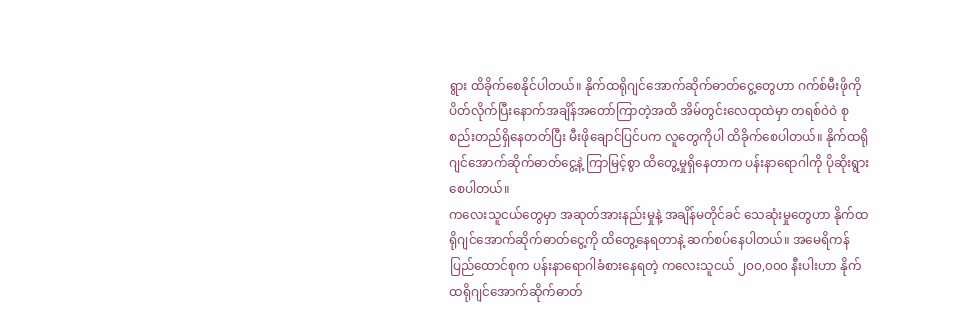ရွား ထိခိုက်စေနိုင်ပါတယ်။ နိုက်ထရိုဂျင်အောက်ဆိုက်ဓာတ်ငွေ့တွေဟာ ဂက်စ်မီးဖိုကို ပိတ်လိုက်ပြီးနောက်အချိန်အတော်ကြာတဲ့အထိ အိမ်တွင်းလေထုထဲမှာ တရစ်ဝဲဝဲ စုစည်းတည်ရှိနေတတ်ပြီး မီးဖိုချောင်ပြင်ပက လူတွေကိုပါ ထိခိုက်စေပါတယ်။ နိုက်ထရိုဂျင်အောက်ဆိုက်ဓာတ်ငွေ့နဲ့ ကြာမြင့်စွာ ထိတွေ့မှုရှိနေတာက ပန်းနာရောဂါကို ပိုဆိုးရွားစေပါတယ်။
ကလေးသူငယ်တွေမှာ အဆုတ်အားနည်းမှုနဲ့ အချိန်မတိုင်ခင် သေဆုံးမှုတွေဟာ နိုက်ထရိုဂျင်အောက်ဆိုက်ဓာတ်ငွေ့ကို ထိတွေ့နေရတာနဲ့ ဆက်စပ်နေပါတယ်။ အမေရိကန်ပြည်ထောင်စုက ပန်းနာရောဂါခံစားနေရတဲ့ ကလေးသူငယ် ၂၀၀,၀၀၀ နီးပါးဟာ နိုက်ထရိုဂျင်အောက်ဆိုက်ဓာတ်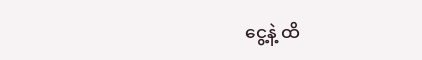ငွေ့နဲ့ ထိ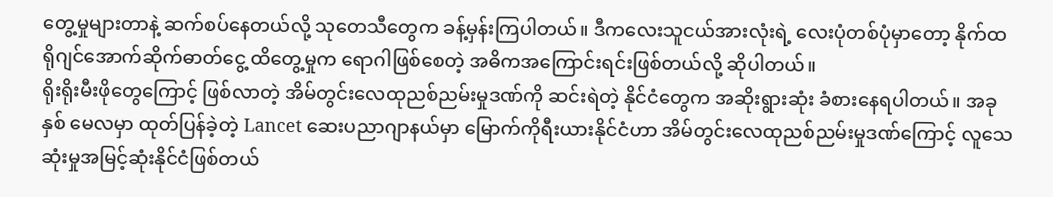တွေ့မှုများတာနဲ့ ဆက်စပ်နေတယ်လို့ သုတေသီတွေက ခန့်မှန်းကြပါတယ်။ ဒီကလေးသူငယ်အားလုံးရဲ့ လေးပုံတစ်ပုံမှာတော့ နိုက်ထရိုဂျင်အောက်ဆိုက်ဓာတ်ငွေ့ ထိတွေ့မှုက ရောဂါဖြစ်စေတဲ့ အဓိကအကြောင်းရင်းဖြစ်တယ်လို့ ဆိုပါတယ်။
ရိုးရိုးမီးဖိုတွေကြောင့် ဖြစ်လာတဲ့ အိမ်တွင်းလေထုညစ်ညမ်းမှုဒဏ်ကို ဆင်းရဲတဲ့ နိုင်ငံတွေက အဆိုးရွားဆုံး ခံစားနေရပါတယ်။ အခုနှစ် မေလမှာ ထုတ်ပြန်ခဲ့တဲ့ Lancet ဆေးပညာဂျာနယ်မှာ မြောက်ကိုရီးယားနိုင်ငံဟာ အိမ်တွင်းလေထုညစ်ညမ်းမှုဒဏ်ကြောင့် လူသေဆုံးမှုအမြင့်ဆုံးနိုင်ငံဖြစ်တယ်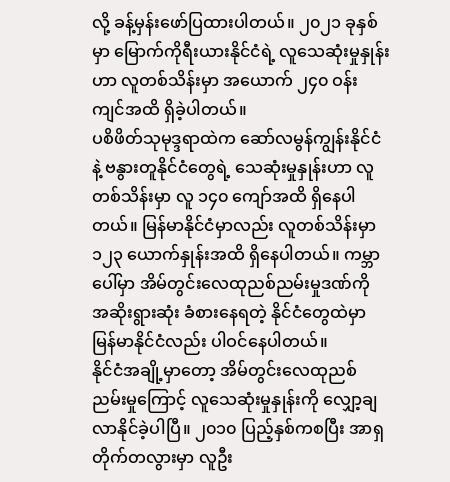လို့ ခန့်မှန်းဖော်ပြထားပါတယ်။ ၂၀၂၁ ခုနှစ်မှာ မြောက်ကိုရီးယားနိုင်ငံရဲ့ လူသေဆုံးမှုနှုန်းဟာ လူတစ်သိန်းမှာ အယောက် ၂၄၀ ဝန်းကျင်အထိ ရှိခဲ့ပါတယ်။
ပစိဖိတ်သုမုဒ္ဒရာထဲက ဆော်လမွန်ကျွန်းနိုင်ငံနဲ့ ဗနွားတူနိုင်ငံတွေရဲ့ သေဆုံးမှုနှုန်းဟာ လူတစ်သိန်းမှာ လူ ၁၄၀ ကျော်အထိ ရှိနေပါတယ်။ မြန်မာနိုင်ငံမှာလည်း လူတစ်သိန်းမှာ ၁၂၃ ယောက်နှုန်းအထိ ရှိနေပါတယ်။ ကမ္ဘာပေါ်မှာ အိမ်တွင်းလေထုညစ်ညမ်းမှုဒဏ်ကို အဆိုးရွားဆုံး ခံစားနေရတဲ့ နိုင်ငံတွေထဲမှာ မြန်မာနိုင်ငံလည်း ပါဝင်နေပါတယ်။
နိုင်ငံအချို့မှာတော့ အိမ်တွင်းလေထုညစ်ညမ်းမှုကြောင့် လူသေဆုံးမှုနှုန်းကို လျှော့ချလာနိုင်ခဲ့ပါပြီ။ ၂၀၁၀ ပြည့်နှစ်ကစပြီး အာရှတိုက်တလွားမှာ လူဦး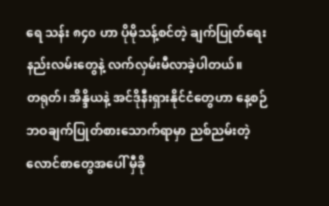ရေ သန်း ၈၄၀ ဟာ ပိုမိုသန့်စင်တဲ့ ချက်ပြုတ်ရေးနည်းလမ်းတွေနဲ့ လက်လှမ်းမီလာခဲ့ပါတယ်။
တရုတ်၊ အိန္ဒိယနဲ့ အင်ဒိုနီးရှားနိုင်ငံတွေဟာ နေ့စဉ်ဘဝချက်ပြုတ်စားသောက်ရာမှာ ညစ်ညမ်းတဲ့ လောင်စာတွေအပေါ် မှီခို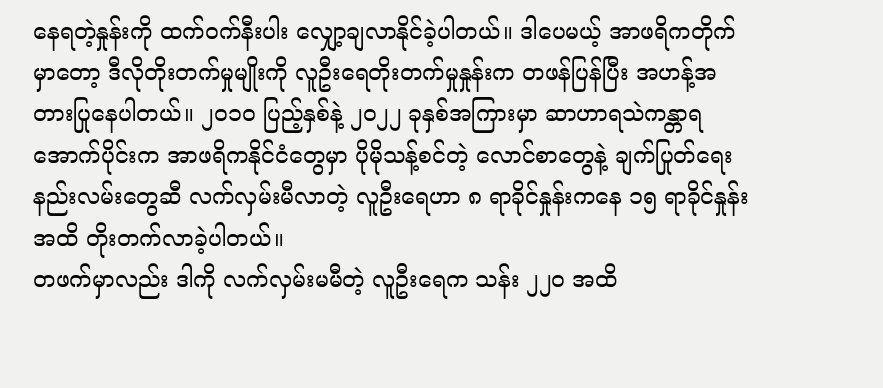နေရတဲ့နှုန်းကို ထက်ဝက်နီးပါး လျှော့ချလာနိုင်ခဲ့ပါတယ်။ ဒါပေမယ့် အာဖရိကတိုက်မှာတော့ ဒီလိုတိုးတက်မှုမျိုးကို လူဦးရေတိုးတက်မှုနှုန်းက တဖန်ပြန်ပြီး အဟန့်အတားပြုနေပါတယ်။ ၂၀၁၀ ပြည့်နှစ်နဲ့ ၂၀၂၂ ခုနှစ်အကြားမှာ ဆာဟာရသဲကန္တာရအောက်ပိုင်းက အာဖရိကနိုင်ငံတွေမှာ ပိုမိုသန့်စင်တဲ့ လောင်စာတွေနဲ့ ချက်ပြုတ်ရေးနည်းလမ်းတွေဆီ လက်လှမ်းမီလာတဲ့ လူဦးရေဟာ ၈ ရာခိုင်နှုန်းကနေ ၁၅ ရာခိုင်နှုန်းအထိ တိုးတက်လာခဲ့ပါတယ်။
တဖက်မှာလည်း ဒါကို လက်လှမ်းမမီတဲ့ လူဦးရေက သန်း ၂၂၀ အထိ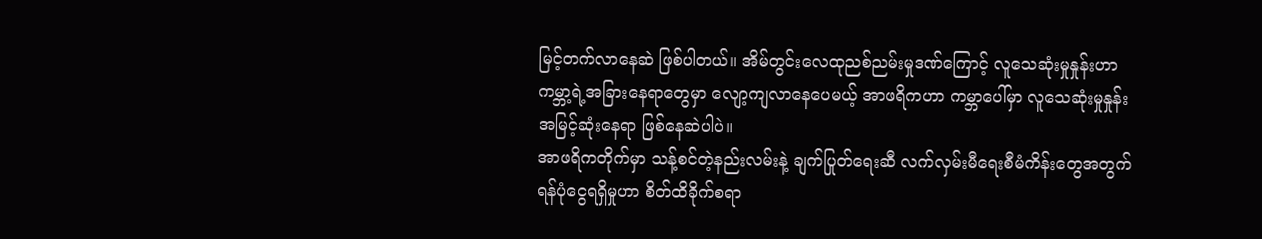မြင့်တက်လာနေဆဲ ဖြစ်ပါတယ်။ အိမ်တွင်းလေထုညစ်ညမ်းမှုဒဏ်ကြောင့် လူသေဆုံးမှုနှုန်းဟာ ကမ္ဘာ့ရဲ့အခြားနေရာတွေမှာ လျော့ကျလာနေပေမယ့် အာဖရိကဟာ ကမ္ဘာပေါ်မှာ လူသေဆုံးမှုနှုန်းအမြင့်ဆုံးနေရာ ဖြစ်နေဆဲပါပဲ။
အာဖရိကတိုက်မှာ သန့်စင်တဲ့နည်းလမ်းနဲ့ ချက်ပြုတ်ရေးဆီ လက်လှမ်းမီရေးစီမံကိန်းတွေအတွက် ရန်ပုံငွေရရှိမှုဟာ စိတ်ထိခိုက်စရာ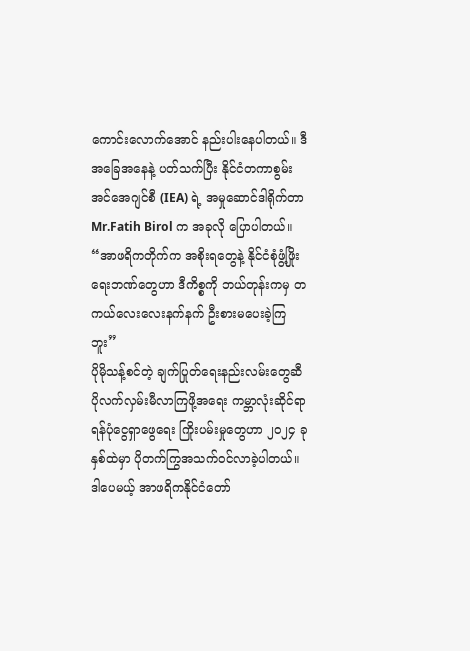ကောင်းလောက်အောင် နည်းပါးနေပါတယ်။ ဒီအခြေအနေနဲ့ ပတ်သက်ပြီး နိုင်ငံတကာစွမ်းအင်အေဂျင်စီ (IEA) ရဲ့ အမှုဆောင်ဒါရိုက်တာ Mr.Fatih Birol က အခုလို ပြောပါတယ်။
“အာဖရိကတိုက်က အစိုးရတွေနဲ့ နိုင်ငံစုံဖွံ့ဖြိုးရေးဘဏ်တွေဟာ ဒီကိစ္စကို ဘယ်တုန်းကမှ တကယ်လေးလေးနက်နက် ဦးစားမပေးခဲ့ကြဘူး”
ပိုမိုသန့်စင်တဲ့ ချက်ပြုတ်ရေးနည်းလမ်းတွေဆီ ပိုလက်လှမ်းမီလာကြဖို့အရေး ကမ္ဘာလုံးဆိုင်ရာ ရန်ပုံငွေရှာဖွေရေး ကြိုးပမ်းမှုတွေဟာ ၂၀၂၄ ခုနှစ်ထဲမှာ ပိုတက်ကြွအသက်ဝင်လာခဲ့ပါတယ်။ ဒါပေမယ့် အာဖရိကနိုင်ငံတော်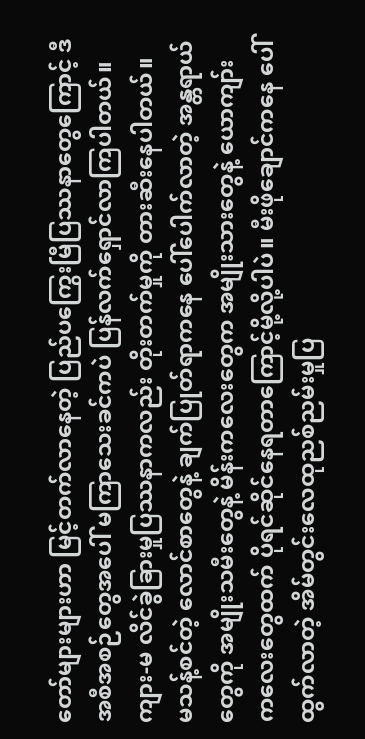တော်များများဟာ မြင့်တက်လာနေတဲ့ ပြည်ပကြွေးမြီပြဿနာတွေကြောင့် ဒီအစီအစဉ်တွေအပေါ် မကြာသေးခင်ကပဲ ပြန်လက်ရှောင်လာကြပါတယ်။ ကျား-မ လိင်ခွဲခြားမှုပြဿနာကလည်း တိုးတက်မှုကို တားဆီးနေပါတယ်။
မသန့်စင်တဲ့ လောင်စာတွေနဲ့ ချက်ပြုတ်ရာကနေ ပေါ်ပေါက်လာတဲ့ အန္တရာယ်တွေကို အမျိုးသမီးတွေနဲ့ မိန်းကလေးတွေက အမျိုးသားတွေနဲ့ ယောကျာ်းကလေးတွေထက် ပိုရင်ဆိုင်နေရတာကြောင့်မို့လို့ပါပဲ။ မီးဖိုချောင်ကနေ ပေါ်ထွက်လာတဲ့ အိမ်တွင်းလေထုညစ်ညမ်းမှုပြ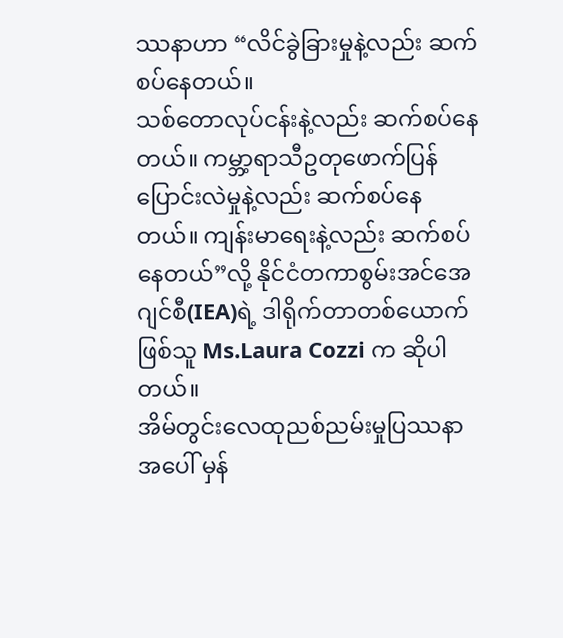ဿနာဟာ “လိင်ခွဲခြားမှုနဲ့လည်း ဆက်စပ်နေတယ်။
သစ်တောလုပ်ငန်းနဲ့လည်း ဆက်စပ်နေတယ်။ ကမ္ဘာ့ရာသီဥတုဖောက်ပြန်ပြောင်းလဲမှုနဲ့လည်း ဆက်စပ်နေတယ်။ ကျန်းမာရေးနဲ့လည်း ဆက်စပ်နေတယ်”လို့ နိုင်ငံတကာစွမ်းအင်အေဂျင်စီ(IEA)ရဲ့ ဒါရိုက်တာတစ်ယောက်ဖြစ်သူ Ms.Laura Cozzi က ဆိုပါတယ်။
အိမ်တွင်းလေထုညစ်ညမ်းမှုပြဿနာအပေါ် မှန်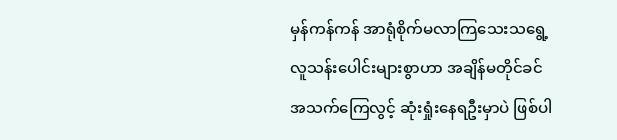မှန်ကန်ကန် အာရုံစိုက်မလာကြသေးသရွေ့ လူသန်းပေါင်းများစွာဟာ အချိန်မတိုင်ခင် အသက်ကြေလွင့် ဆုံးရှုံးနေရဦးမှာပဲ ဖြစ်ပါ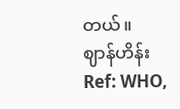တယ်။
ဈာန်ဟိန်း
Ref: WHO,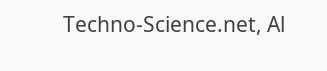Techno-Science.net, Al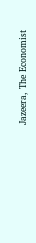Jazeera, The Economist